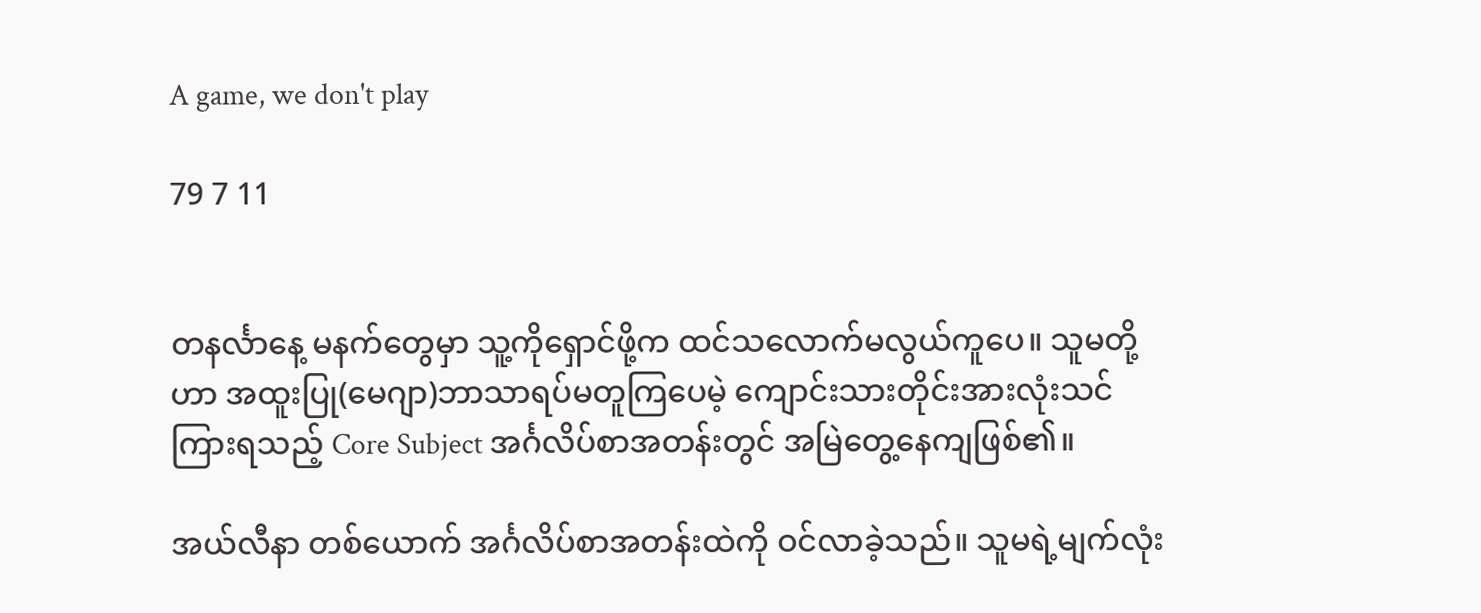A game, we don't play

79 7 11


တနင်္လာနေ့ မနက်တွေမှာ သူ့ကိုရှောင်ဖို့က ထင်သလောက်မလွယ်ကူပေ။ သူမတို့ဟာ အထူးပြု(မေဂျာ)ဘာသာရပ်မတူကြပေမဲ့ ကျောင်းသားတိုင်းအားလုံးသင်ကြားရသည့် Core Subject အင်္ဂလိပ်စာအတန်းတွင် အမြဲတွေ့နေကျဖြစ်၏။

အယ်လီနာ တစ်ယောက် အင်္ဂလိပ်စာအတန်းထဲကို ဝင်လာခဲ့သည်။ သူမရဲ့မျက်လုံး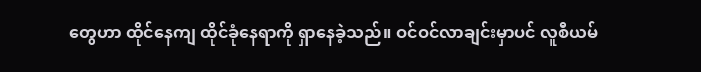တွေဟာ ထိုင်နေကျ ထိုင်ခုံနေရာကို ရှာနေခဲ့သည်။ ဝင်ဝင်လာချင်းမှာပင် လူစီယမ်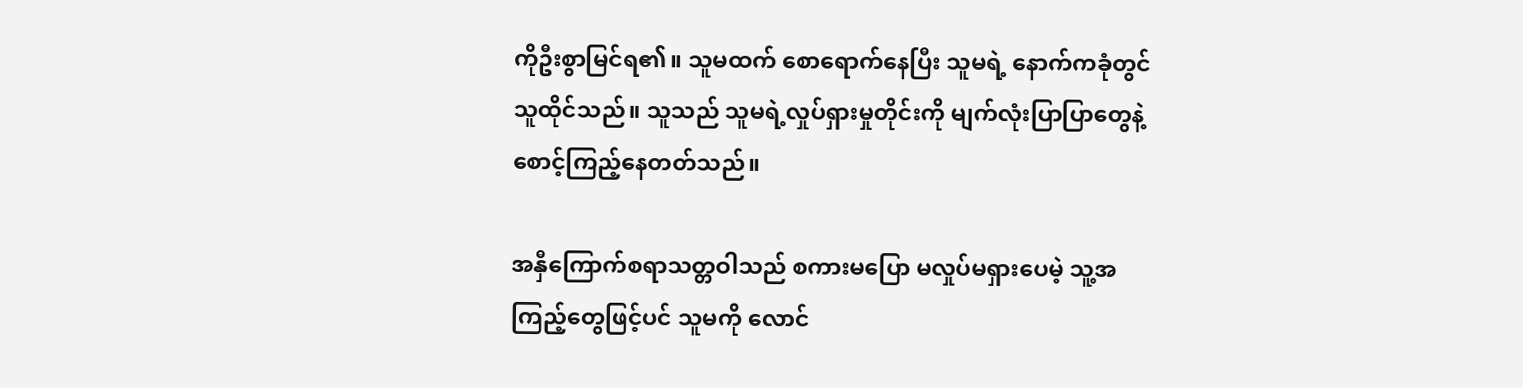ကိုဦးစွာမြင်ရ၏။ သူမထက် စောရောက်နေပြီး သူမရဲ့ နောက်ကခုံတွင် သူထိုင်သည်။ သူသည် သူမရဲ့လှုပ်ရှားမှုတိုင်းကို မျက်လုံးပြာပြာတွေနဲ့ စောင့်ကြည့်နေတတ်သည်။

အနှီကြောက်စရာသတ္တဝါသည် စကားမပြော မလှုပ်မရှားပေမဲ့ သူ့အကြည့်တွေဖြင့်ပင် သူမကို လောင်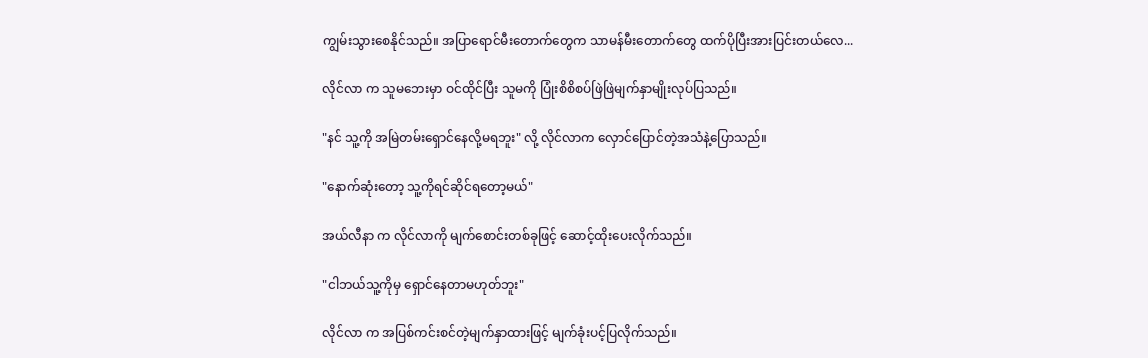ကျွမ်းသွားစေနိုင်သည်။ အပြာရောင်မီးတောက်တွေက သာမန်မီးတောက်တွေ ထက်ပိုပြီးအားပြင်းတယ်လေ...

လိုင်လာ က သူမဘေးမှာ ဝင်ထိုင်ပြီး သူမကို ပြုံးစိစိစပ်ဖြဲဖြဲမျက်နှာမျိုးလုပ်ပြသည်။

"နင် သူ့ကို အမြဲတမ်းရှောင်နေလို့မရဘူး" လို့ လိုင်လာက လှောင်ပြောင်တဲ့အသံနဲ့ပြောသည်။

"နောက်ဆုံးတော့ သူ့ကိုရင်ဆိုင်ရတော့မယ်"

အယ်လီနာ က လိုင်လာကို မျက်စောင်းတစ်ခုဖြင့် ဆောင့်ထိုးပေးလိုက်သည်။

"ငါဘယ်သူ့ကိုမှ ရှောင်နေတာမဟုတ်ဘူး"

လိုင်လာ က အပြစ်ကင်းစင်တဲ့မျက်နှာထားဖြင့် မျက်ခုံးပင့်ပြလိုက်သည်။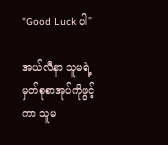"Good Luck ပါ"

အယ်လီနာ သူမရဲ့ မှတ်စုစာအုပ်ကိုဖွင့်ကာ သူမ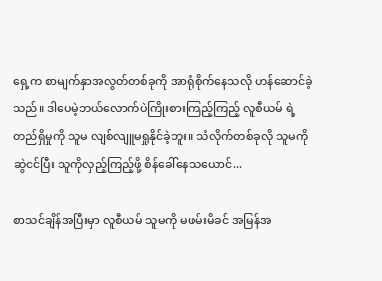ရှေ့က စာမျက်နှာအလွတ်တစ်ခုကို အာရုံစိုက်နေသလို ဟန်ဆောင်ခဲ့သည်။ ဒါပေမဲ့ဘယ်လောက်ပဲကြိုးစားကြည့်ကြည့် လူစီယမ် ရဲ့တည်ရှိမှုကို သူမ လျစ်လျူမရှုနိုင်ခဲ့ဘူး။ သံလိုက်တစ်ခုလို သူမကိုဆွဲငင်ပြီး သူကိုလှည့်ကြည့်ဖို့ စိန်ခေါ်နေသယောင်...

စာသင်ချိန်အပြီးမှာ လူစီယမ် သူမကို မဖမ်းမိခင် အမြန်အ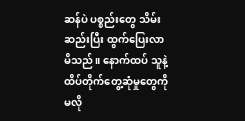ဆန်ပဲ ပစ္စည်းတွေ သိမ်းဆည်းပြီး ထွက်ပြေးလာမိသည်။ နောက်ထပ် သူနဲ့ ထိပ်တိုက်တွေ့ဆုံမှုတွေကို မလို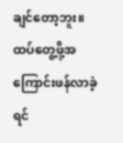ချင်တော့ဘူး။ ထပ်တွေ့ဖို့အကြောင်းဖန်လာခဲ့ရင်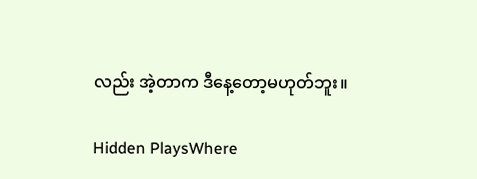လည်း အဲ့တာက ဒီနေ့တော့မဟုတ်ဘူး။

Hidden PlaysWhere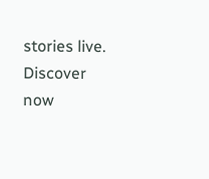stories live. Discover now